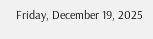Friday, December 19, 2025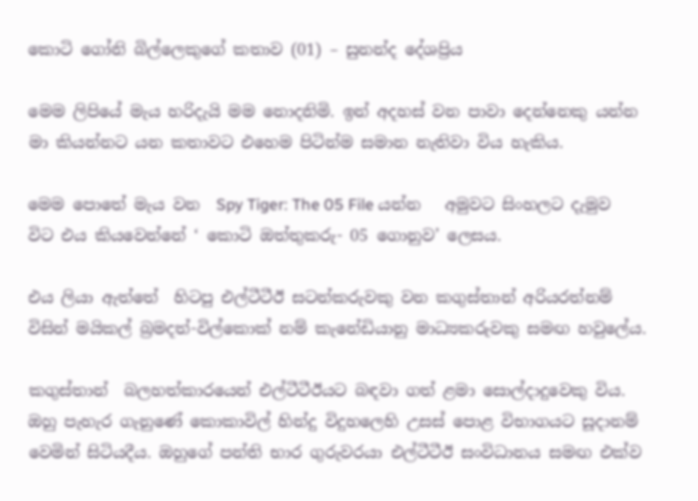කොටි ගෝනි බිල්ලෙකුගේ කතාව (01) – සුනන්ද දේශප්‍රිය

මෙම ලිපියේ මැය හරිදැයි මම නොදනිමි. ඉන් අදහස් වන පාවා දෙන්නෙකු යන්න මා කියන්නට යන කතාවට එහෙම පිටින්ම සමාන නැතිවා විය හැකිය.

මෙම පොතේ මැය වන  Spy Tiger: The 05 File යන්න   අමුවට සිංහලට දැමුව විට එය කියවෙන්නේ ‘ කොටි ඔත්තුකරු- 05 ගොනුව’ ලෙසය.

එය ලියා ඇත්තේ  හිටපු එල්ටීටීඊ සටන්කරුවකු වන කගුස්තාන් අරියරත්නම් විසින් මයිකල් බ්‍රමදත්-විල්කොක් නම් කැනේඩියානු මාධ්‍යකරුවකු සමඟ හවුලේය.

කගුස්තාන්  බලහත්කාරයෙන් එල්ටීටීඊයට බඳවා ගත් ළමා සොල්දාදුවෙකු විය.  ඔහු පැහැර ගැනුණේ කොකාවිල් හින්දු විදුහලෙහි උසස් පොළ විභාගයට සූදානම් වෙමින් සිටියදීය. ඔහුගේ පන්ති භාර ගුරුවරයා එල්ටීටීඊ සංවිධානය සමඟ එක්ව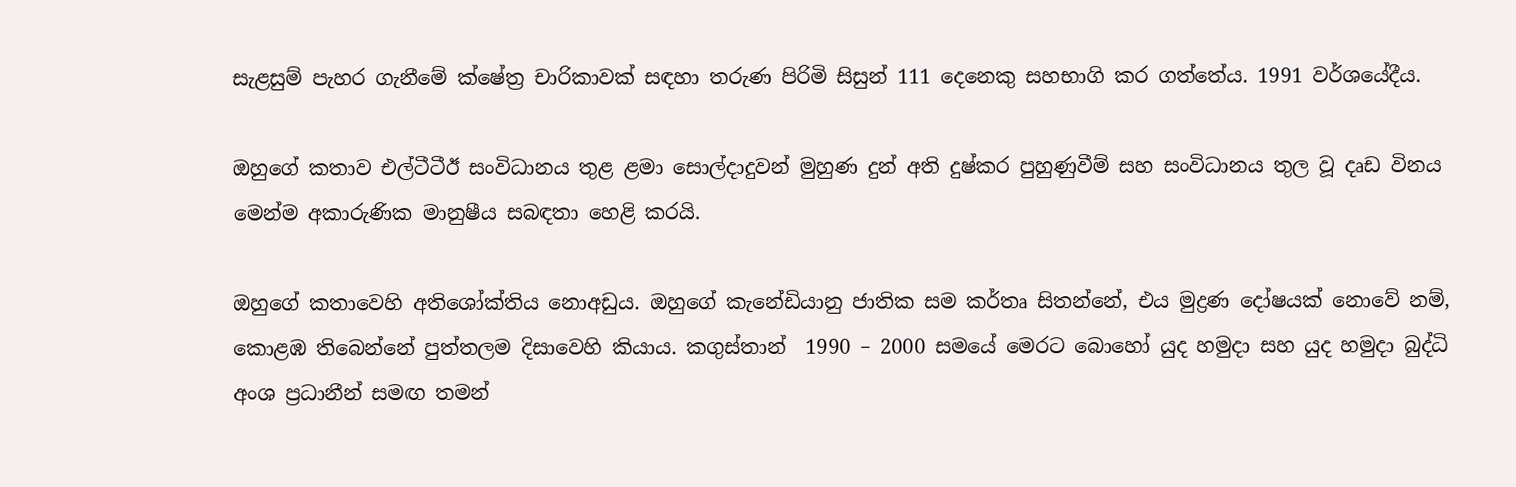සැළසුම් පැහර ගැනීමේ ක්ෂේත්‍ර චාරිකාවක් සඳහා තරුණ පිරිමි සිසුන් 111 දෙනෙකු සහභාගි කර ගත්තේය. 1991 වර්ශයේදීය.

ඔහුගේ කතාව එල්ටීටීඊ සංවිධානය තුළ ළමා සොල්දාදුවන් මුහුණ දුන් අති දුෂ්කර පුහුණුවීම් සහ සංවිධානය තුල වූ දෘඩ විනය මෙන්ම අකාරුණික මානුෂීය සබඳතා හෙළි කරයි.

ඔහුගේ කතාවෙහි අතිශෝක්තිය නොඅඩුය. ඔහුගේ කැනේඩියානු ජාතික සම කර්තෘ සිතන්නේ, එය මුද්‍රණ දෝෂයක් නොවේ නම්, කොළඹ තිබෙන්නේ පුත්තලම දිසාවෙහි කියාය. කගුස්තාන්  1990 – 2000 සමයේ මෙරට බොහෝ යුද හමුදා සහ යුද හමුදා බුද්ධි අංශ ප්‍රධානීන් සමඟ තමන්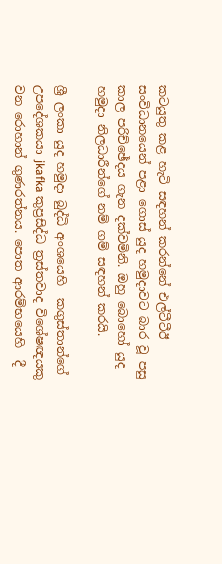කටයුතු කළ හැටි සඳහන් කරන්නේ එල්ටීටීඊ සංවිධානයෙන් පළා ගොස් යුද හමුදාවට බාර වූ පසු  කාල පරිච්ඡේදය ගැන දක්වමිනි. ඔහු බොහෝ යුද හමුදා නිලධාරීන්ගේ නම් ගම් සඳහන් කරයි.

ශ්‍රී ලංකා යුද හමුදා බුද්ධි අංශයෙහි  කගුස්තාන්ගේ උපදේශකයා jkafka කුප්‍රසිද්ධ ත්‍රස්තවාද විශේෂඥයකු වන රොහාන් ගුණරත්නය. පොත ආරම්භයෙහි  දී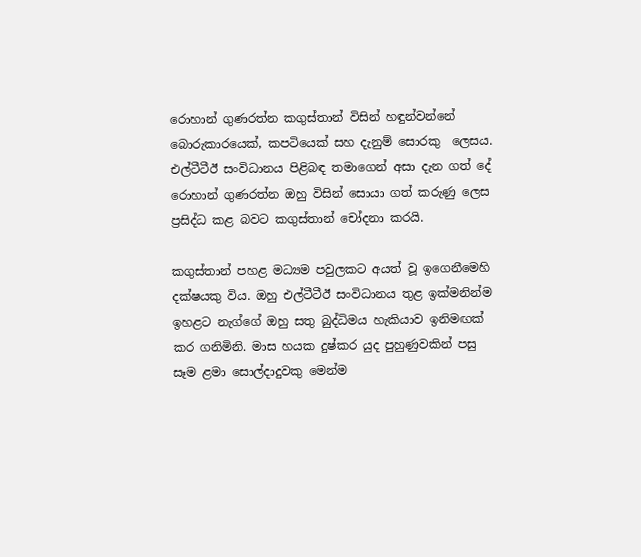රොහාන් ගුණරත්න කගුස්තාන් විසින් හඳුන්වන්නේ බොරුකාරයෙක්, කපටියෙක් සහ දැනුම් සොරකු  ලෙසය. එල්ටීටීඊ සංවිධානය පිළිබඳ තමාගෙන් අසා දැන ගත් දේ රොහාන් ගුණරත්න ඔහු විසින් සොයා ගත් කරුණු ලෙස ප්‍රසිද්ධ කළ බවට කගුස්තාන් චෝදනා කරයි.

කගුස්තාන් පහළ මධ්‍යම පවුලකට අයත් වූ ඉගෙනීමෙහි දක්ෂයකු විය. ඔහු එල්ටීටීඊ සංවිධානය තුළ ඉක්මනින්ම ඉහළට නැග්ගේ ඔහු සතු බුද්ධිමය හැකියාව ඉනිමඟක් කර ගනිමිනි. මාස හයක දුෂ්කර යුද පුහුණුවකින් පසු සෑම ළමා සොල්දාදුවකු මෙන්ම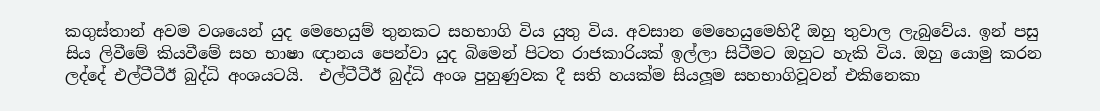කගුස්තාන් අවම වශයෙන් යුද මෙහෙයුම් තුනකට සහභාගි විය යුතු විය. අවසාන මෙහෙයුමෙහිදී ඔහු තුවාල ලැබුවේය. ඉන් පසු සිය ලිවීමේ කියවීමේ සහ භාෂා ඥානය පෙන්වා යුද බිමෙන් පිටත රාජකාරියක් ඉල්ලා සිටීමට ඔහුට හැකි විය. ඔහු යොමු කරන ලද්දේ එල්ටීටීඊ බුද්ධි අංශයටයි.  එල්ටීටීඊ බුද්ධි අංශ පුහුණුවක දී සති හයක්ම සියලූම සහභාගිවූවන් එකිනෙකා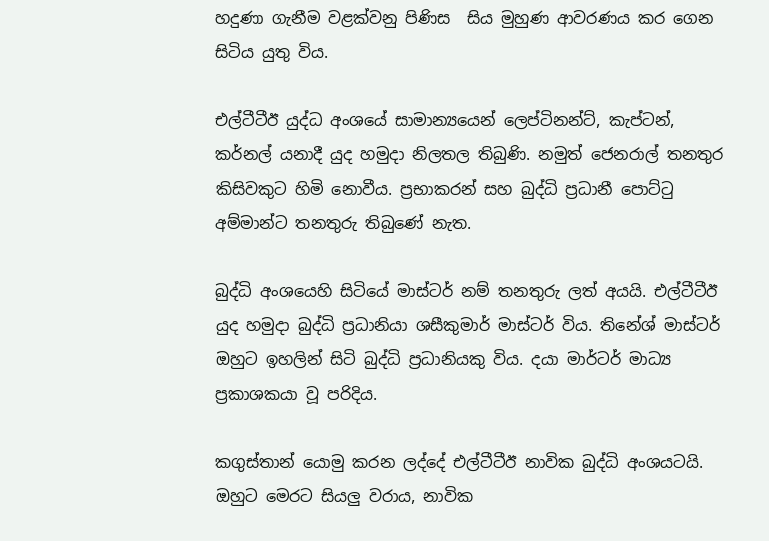හදුණා ගැනීම වළක්වනු පිණිස  සිය මුහුණ ආවරණය කර ගෙන සිටිය යුතු විය.

එල්ටීටීඊ යුද්ධ අංශයේ සාමාන්‍යයෙන් ලෙප්ටිනන්ට්, කැප්ටන්, කර්නල් යනාදී යුද හමුදා නිලතල තිබුණි. නමුත් ජෙනරාල් තනතුර කිසිවකුට හිමි නොවීය. ප්‍රභාකරන් සහ බුද්ධි ප්‍රධානී පොට්ටු අම්මාන්ට තනතුරු තිබුණේ නැත.

බුද්ධි අංශයෙහි සිටියේ මාස්ටර් නම් තනතුරු ලත් අයයි. එල්ටීටීඊ යුද හමුදා බුද්ධි ප්‍රධානියා ශසීකුමාර් මාස්ටර් විය. තිනේශ් මාස්ටර් ඔහුට ඉහලින් සිටි බුද්ධි ප්‍රධානියකු විය. දයා මාර්ටර් මාධ්‍ය ප්‍රකාශකයා වූ පරිදිය.

කගුස්තාන් යොමු කරන ලද්දේ එල්ටීටීඊ නාවික බුද්ධි අංශයටයි. ඔහුට මෙරට සියලු වරාය, නාවික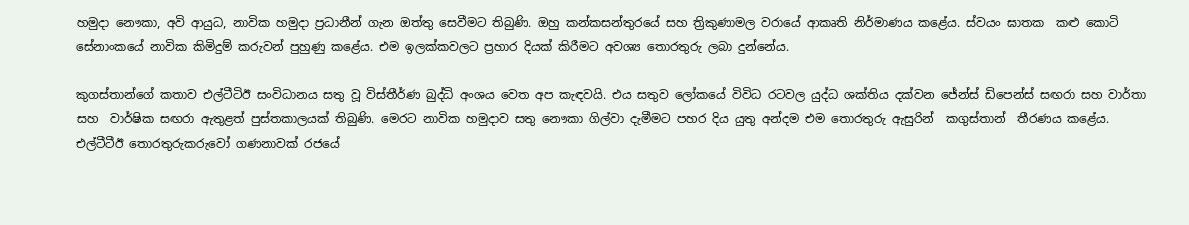හමුදා නෞකා, අවි ආයුධ, නාවික හමුදා ප්‍රධානීන් ගැන ඔත්තු සෙවීමට තිබුණි. ඔහු කන්කසන්තුරයේ සහ ත්‍රිකුණාමල වරායේ ආකෘති නිර්මාණය කළේය. ස්වයං ඝාතක  කළු කොටි සේනාංකයේ නාවික කිමිදුම් කරුවන් පුහුණු කළේය. එම ඉලක්කවලට ප්‍රහාර දියක් කිරීමට අවශ්‍ය තොරතුරු ලබා දුන්නේය.

කුගස්තාන්ගේ කතාව එල්ටීටිඊ සංවිධානය සතු වූ විස්තීර්ණ බුද්ධි අංශය වෙත අප කැඳවයි. එය සතුව ලෝකයේ විවිධ රටවල යුද්ධ ශක්තිය දක්වන ජේන්ස් ඩිපෙන්ස් සඟරා සහ වාර්තා සහ  වාර්ෂික සඟරා ඇතුළත් පුස්තකාලයක් තිබුණි. මෙරට නාවික හමුදාව සතු නෞකා ගිල්වා දැමීමට පහර දිය යුතු අන්දම එම තොරතුරු ඇසුරින්  කගුස්තාන්  තීරණය කළේය. එල්ටීටීඊ තොරතුරුකරුවෝ ගණනාවක් රජයේ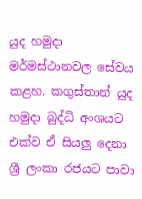යුද හමුදා මර්මස්ථානවල සේවය කළහ. කගුස්තාන් යුද හමුදා බුද්ධි අංශයට එක්ව ඒ සියලු දෙනා ශ්‍රී ලංකා රජයට පාවා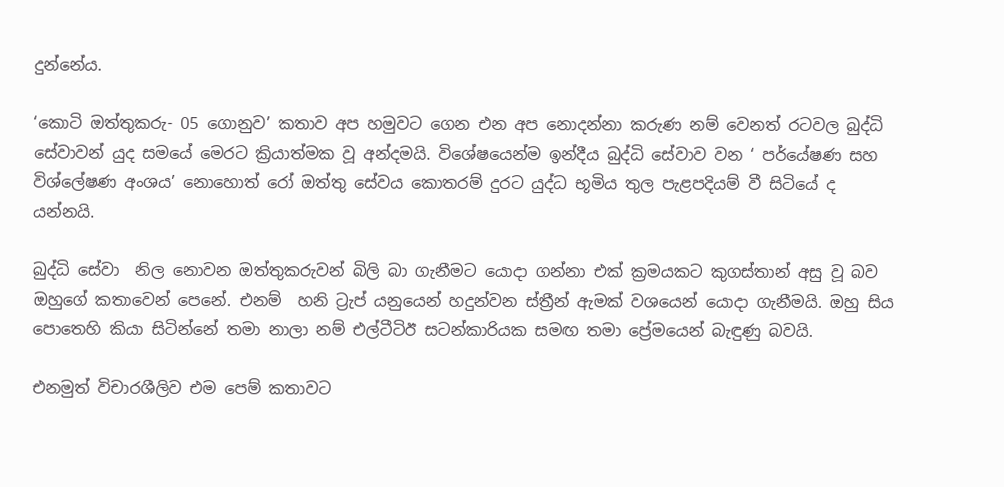දුන්නේය.

‘කොටි ඔත්තුකරු- 05 ගොනුව’ කතාව අප හමුවට ගෙන එන අප නොදන්නා කරුණ නම් වෙනත් රටවල බුද්ධි සේවාවන් යුද සමයේ මෙරට ක්‍රියාත්මක වූ අන්දමයි. විශේෂයෙන්ම ඉන්දීය බුද්ධි සේවාව වන ‘ පර්යේෂණ සහ විශ්ලේෂණ අංශය’ නොහොත් රෝ ඔත්තු සේවය කොතරම් දුරට යුද්ධ භූමිය තුල පැළපදියම් වී සිටියේ ද යන්නයි.

බුද්ධි සේවා  නිල නොවන ඔත්තුකරුවන් බිලි බා ගැනීමට යොදා ගන්නා එක් ක්‍රමයකට කුගස්තාන් අසු වූ බව ඔහුගේ කතාවෙන් පෙනේ. එනම්  හනි ට්‍රැප් යනුයෙන් හදුන්වන ස්ත්‍රීන් ඇමක් වශයෙන් යොදා ගැනීමයි. ඔහු සිය පොතෙහි කියා සිටින්නේ තමා නාලා නම් එල්ටීටිඊ සටන්කාරියක සමඟ තමා ප්‍රේමයෙන් බැඳුණු බවයි.

එනමුත් විචාරශීලිව එම පෙම් කතාවට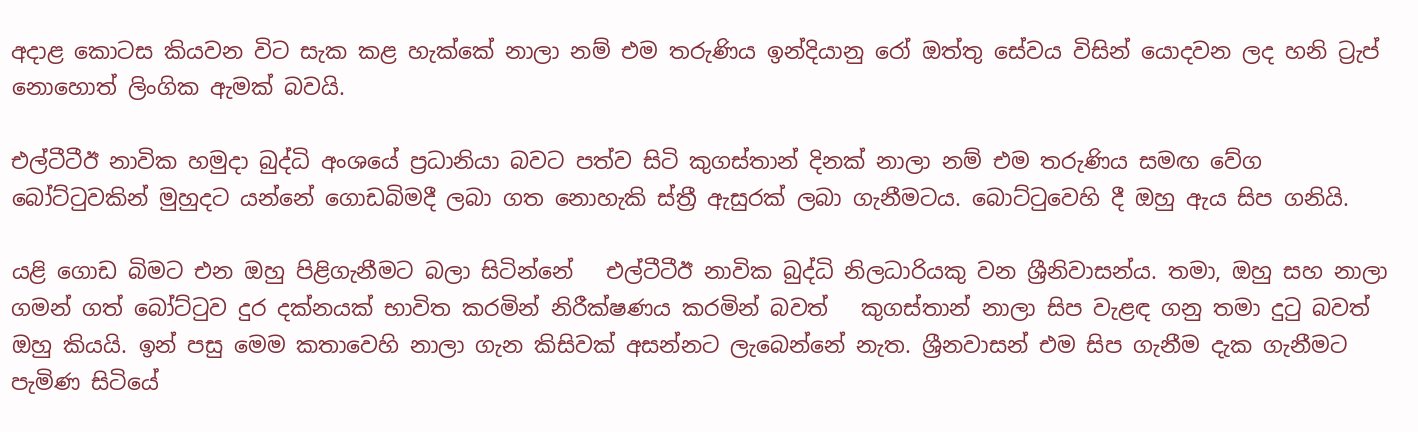අදාළ කොටස කියවන විට සැක කළ හැක්කේ නාලා නම් එම තරුණිය ඉන්දියානු රෝ ඔත්තු සේවය විසින් යොදවන ලද හනි ට්‍රැප් නොහොත් ලිංගික ඇමක් බවයි.

එල්ටීටීඊ නාවික හමුදා බුද්ධි අංශයේ ප්‍රධානියා බවට පත්ව සිටි කුගස්තාන් දිනක් නාලා නම් එම තරුණිය සමඟ වේග බෝට්ටුවකින් මුහුදට යන්නේ ගොඩබිමදී ලබා ගත නොහැකි ස්ත්‍රී ඇසුරක් ලබා ගැනීමටය. බොට්ටුවෙහි දී ඔහු ඇය සිප ගනියි.

යළි ගොඩ බිමට එන ඔහු පිළිගැනීමට බලා සිටින්නේ   එල්ටීටීඊ නාවික බුද්ධි නිලධාරියකු වන ශ්‍රීනිවාසන්ය. තමා, ඔහු සහ නාලා ගමන් ගත් බෝට්ටුව දුර දක්නයක් භාවිත කරමින් නිරීක්ෂණය කරමින් බවත්   කුගස්තාන් නාලා සිප වැළඳ ගනු තමා දුටු බවත් ඔහු කියයි. ඉන් පසු මෙම කතාවෙහි නාලා ගැන කිසිවක් අසන්නට ලැබෙන්නේ නැත. ශ්‍රීනවාසන් එම සිප ගැනීම දැක ගැනීමට පැමිණ සිටියේ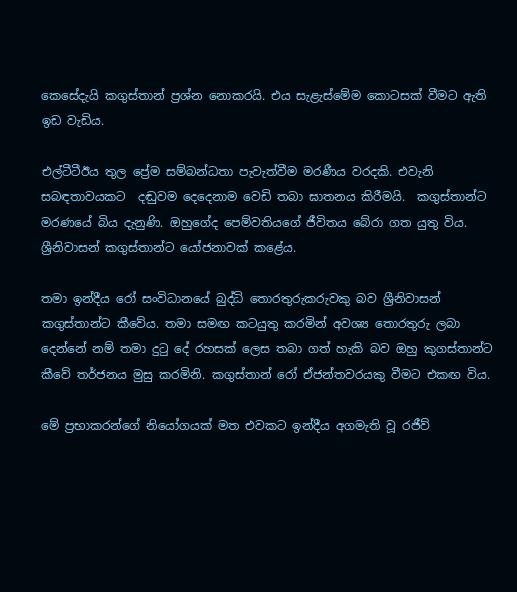කෙසේදැයි කගුස්තාන් ප්‍රශ්න නොකරයි. එය සැළැස්මේම කොටසක් වීමට ඇති ඉඩ වැඩිය.

එල්ටීටීඊය තුල ප්‍රේම සම්බන්ධතා පැවැත්වීම මරණීය වරදකි. එවැනි සබඳතාවයකට  දඬුවම දෙදෙනාම වෙඩි තබා ඝාතනය කිරීමයි.  කගුස්තාන්ට මරණයේ බිය දැනුණි. ඔහුගේද පෙම්වතියගේ ජීවිතය බේරා ගත යුතු විය.  ශ්‍රීනිවාසන් කගුස්තාන්ට යෝජනාවක් කළේය.

තමා ඉන්දීය රෝ සංවිධානයේ බුද්ධි තොරතුරුකරුවකු බව ශ්‍රීනිවාසන් කගුස්තාන්ට කීවේය. තමා සමඟ කටයුතු කරමින් අවශ්‍ය තොරතුරු ලබා දෙන්නේ නම් තමා දුටු දේ රහසක් ලෙස තබා ගත් හැකි බව ඔහු කුගස්තාන්ට කීවේ තර්ජනය මුසු කරමිනි. කගුස්තාන් රෝ ඒජන්තවරයකු වීමට එකඟ විය.

මේ ප්‍රභාකරන්ගේ නියෝගයක් මත එවකට ඉන්දීය අගමැති වූ රජීව්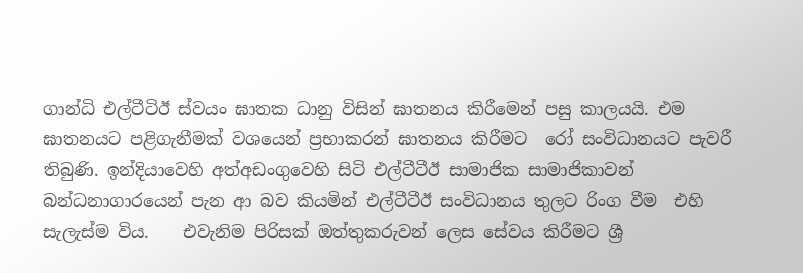ගාන්ධි එල්ටීටිඊ ස්වයං ඝාතක ධානු විසින් ඝාතනය කිරීමෙන් පසු කාලයයි. එම ඝාතනයට පළිගැනීමක් වශයෙන් ප්‍රභාකරන් ඝාතනය කිරීමට  රෝ සංවිධානයට පැවරී තිබුණි. ඉන්දියාවෙහි අත්අඩංගුවෙහි සිටි එල්ටීටීඊ සාමාජික සාමාජිකාවන් බන්ධනාගාරයෙන් පැන ආ බව කියමින් එල්ටීටීඊ සංවිධානය තුලට රිංග වීම  එහි සැලැස්ම විය.    එවැනිම පිරිසක් ඔත්තුකරුවන් ලෙස සේවය කිරීමට ශ්‍රී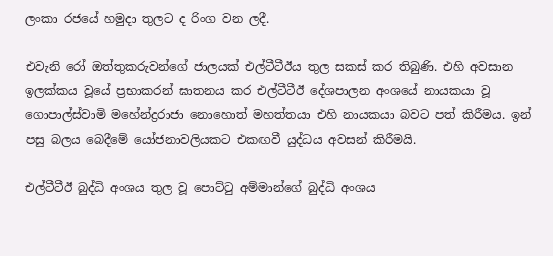ලංකා රජයේ හමුදා තුලට ද රිංග වන ලදී.

එවැනි රෝ ඔත්තුකරුවන්ගේ ජාලයක් එල්ටීටීඊය තුල සකස් කර තිබුණි. එහි අවසාන ඉලක්කය වූයේ ප්‍රභාකරන් ඝාතනය කර එල්ටීටීඊ දේශපාලන අංශයේ නායකයා වූ ගොපාල්ස්වාමි මහේන්ද්‍රරාජා නොහොත් මහත්තයා එහි නායකයා බවට පත් කිරීමය. ඉන් පසු බලය බෙදීමේ යෝජනාවලියකට එකඟවී යුද්ධය අවසන් කිරීමයි.

එල්ටීටීඊ බුද්ධි අංශය තුල වූ පොට්ටු අම්මාන්ගේ බුද්ධි අංශය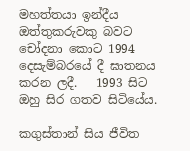මහත්තයා ඉන්දීය ඔත්තුකරුවකු බවට චෝදනා කොට 1994 දෙසැම්බරයේ දී ඝාතනය කරන ලදී.   1993 සිට ඔහු සිර ගතව සිටියේය.

කගුස්තාන් සිය ජීවිත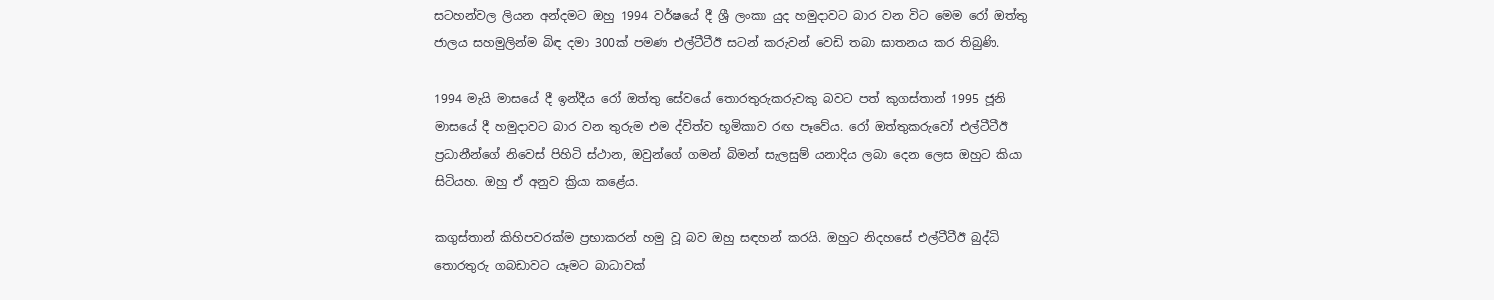සටහන්වල ලියන අන්දමට ඔහු 1994 වර්ෂයේ දී ශ්‍රී ලංකා යුද හමුදාවට බාර වන විට මෙම රෝ ඔත්තු ජාලය සහමුලින්ම බිඳ දමා 300ක් පමණ එල්ටීටීඊ සටන් කරුවන් වෙඩි තබා ඝාතනය කර තිබුණි.

1994 මැයි මාසයේ දී ඉන්දීය රෝ ඔත්තු සේවයේ තොරතුරුකරුවකු බවට පත් කුගස්තාන් 1995 ජූනි මාසයේ දී හමුදාවට බාර වන තුරුම එම ද්විත්ව භූමිකාව රඟ පෑවේය. රෝ ඔත්තුකරුවෝ එල්ටීටීඊ ප්‍රධානීන්ගේ නිවෙස් පිහිටි ස්ථාන, ඔවුන්ගේ ගමන් බිමන් සැලසුම් යනාදිය ලබා දෙන ලෙස ඔහුට කියා සිටියහ. ඔහු ඒ අනුව ක්‍රියා කළේය.

කගුස්තාන් කිහිපවරක්ම ප්‍රභාකරන් හමු වූ බව ඔහු සඳහන් කරයි. ඔහුට නිදහසේ එල්ටීටීඊ බුද්ධි තොරතුරු ගබඩාවට යෑමට බාධාවක්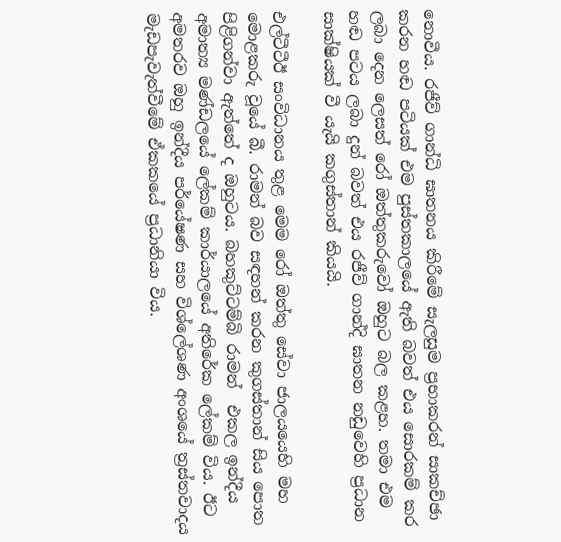නොවීය. රජීව් ගාන්ධි ඝාතනය කිරීමේ සැලසුම ප්‍රභාකරන් සාකච්ඡා කරන හඬ පටියක් එම පුස්තකාලයේ ඇති බවත් එය සොරකම් කර ලබා දෙන ලෙසත් රෝ ඔත්තුකරුවෝ ඔහුට බල කළහ. තමා එම හඬ පටය ලබා දුන් බවත් එය රජීව් ගාන්දි ඝාතන නඩුවෙහි ප්‍රධාන සාක්ෂියක් වී යැයි කගුස්තාන් කියයි.

එල්ටීටීඊ සංවිධානය තුළ මෙම රෝ ඔත්තු සේවා ජාලයයෙහි මහ මොළකරු වූයේ බී. රාමන් බව සඳහන් කරන කුගස්තාන් සිය පොත පිළිගන්වා ඇත්තේ ද ඔහුටය. බහකුට්ටම්බි රාමන්  එකල ඉන්දීය අමාත්‍ය මණ්ඩලයේ ලේකම් කාර්යාලයේ අතිරේක ලේකම් විය. ඊට අමතරව ඔහු ඉන්දීය පර්යේෂණ සහ විශ්ලේශණ අංශයේ ත්‍රස්තවාදය මැඩපැවැත්වීමේ ඒකකයේ ප්‍රධානියා විය.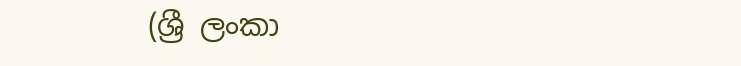(ශ්‍රී ලංකා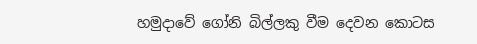හමුදාවේ ගෝනි බිල්ලකු වීම දෙවන කොටස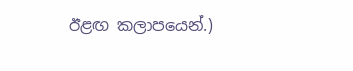ඊළඟ කලාපයෙන්.)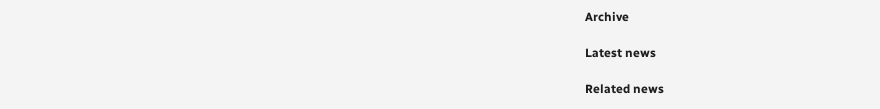Archive

Latest news

Related news